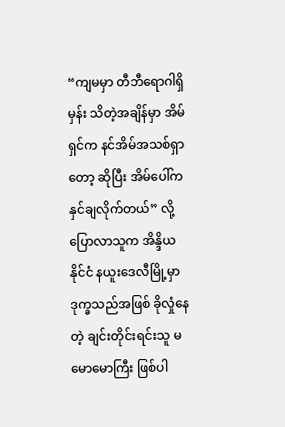“ကျမမှာ တီဘီရောဂါရှိမှန်း သိတဲ့အချိန်မှာ အိမ်ရှင်က နင်အိမ်အသစ်ရှာတော့ ဆိုပြီး အိမ်ပေါ်က နှင်ချလိုက်တယ်” လို့ ပြောလာသူက အိန္ဒိယနိုင်ငံ နယူးဒေလီမြို့မှာ ဒုက္ခသည်အဖြစ် ခိုလှုံနေတဲ့ ချင်းတိုင်းရင်းသူ မမောမောကြီး ဖြစ်ပါ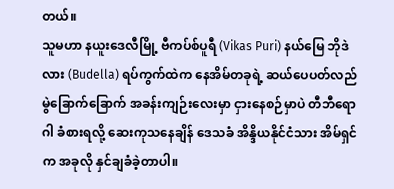တယ်။
သူမဟာ နယူးဒေလီမြို့ ဗီကပ်စ်ပူရီ (Vikas Puri) နယ်မြေ ဘိုဒဲလား (Budella) ရပ်ကွက်ထဲက နေအိမ်တခုရဲ့ ဆယ်ပေပတ်လည် မွဲခြောက်ခြောက် အခန်းကျဉ်းလေးမှာ ငှားနေစဉ်မှာပဲ တီဘီရောဂါ ခံစားရလို့ ဆေးကုသနေချိန် ဒေသခံ အိန္ဒိယနိုင်ငံသား အိမ်ရှင်က အခုလို နှင်ချခံခဲ့တာပါ။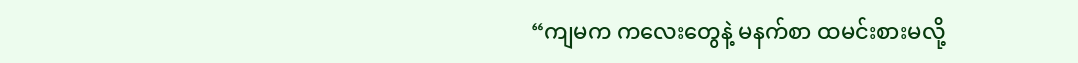“ကျမက ကလေးတွေနဲ့ မနက်စာ ထမင်းစားမလို့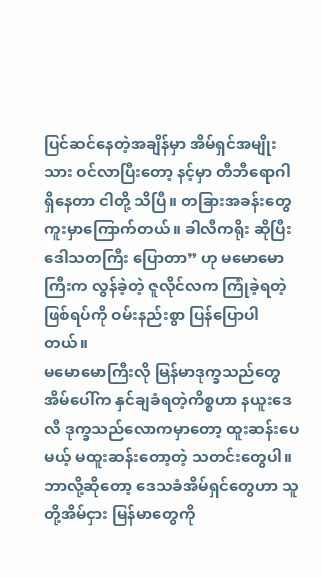ပြင်ဆင်နေတဲ့အချိန်မှာ အိမ်ရှင်အမျိုးသား ဝင်လာပြီးတော့ နင့်မှာ တီဘီရောဂါ ရှိနေတာ ငါတို့ သိပြီ။ တခြားအခန်းတွေ ကူးမှာကြောက်တယ်။ ခါလီကရိုး ဆိုပြီး ဒေါသတကြီး ပြောတာ” ဟု မမောမောကြီးက လွန်ခဲ့တဲ့ ဇူလိုင်လက ကြုံခဲ့ရတဲ့ဖြစ်ရပ်ကို ဝမ်းနည်းစွာ ပြန်ပြောပါတယ်။
မမောမောကြီးလို မြန်မာဒုက္ခသည်တွေ အိမ်ပေါ်က နှင်ချခံရတဲ့ကိစ္စဟာ နယူးဒေလီ ဒုက္ခသည်လောကမှာတော့ ထူးဆန်းပေမယ့် မထူးဆန်းတော့တဲ့ သတင်းတွေပါ။ ဘာလို့ဆိုတော့ ဒေသခံအိမ်ရှင်တွေဟာ သူတို့အိမ်ငှား မြန်မာတွေကို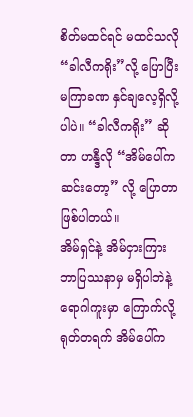စိတ်မထင်ရင် မထင်သလို “ခါလီကရိုး”လို့ ပြောပြီး မကြာခဏ နှင်ချလေ့ရှိလို့ပါပဲ။ “ခါလီကရိုး” ဆိုတာ ဟန္ဒီလို “အိမ်ပေါ်က ဆင်းတော့” လို့ ပြောတာ ဖြစ်ပါတယ်။
အိမ်ရှင်နဲ့ အိမ်ငှားကြား ဘာပြဿနာမှ မရှိပါဘဲနဲ့ ရောဂါကူးမှာ ကြောက်လို့ ရုတ်တရက် အိမ်ပေါ်က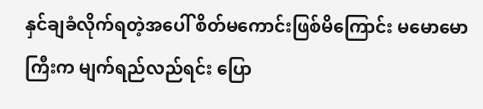နှင်ချခံလိုက်ရတဲ့အပေါ် စိတ်မကောင်းဖြစ်မိကြောင်း မမောမောကြီးက မျက်ရည်လည်ရင်း ပြော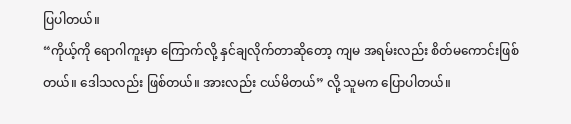ပြပါတယ်။
“ကိုယ့်ကို ရောဂါကူးမှာ ကြောက်လို့ နှင်ချလိုက်တာဆိုတော့ ကျမ အရမ်းလည်း စိတ်မကောင်းဖြစ်တယ်။ ဒေါသလည်း ဖြစ်တယ်။ အားလည်း ငယ်မိတယ်” လို့ သူမက ပြောပါတယ်။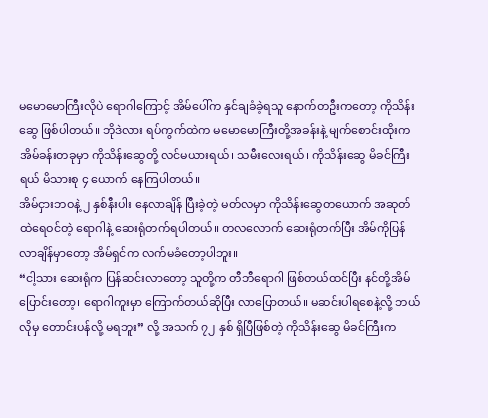မမောမောကြီးလိုပဲ ရောဂါကြောင့် အိမ်ပေါ်က နှင်ချခံခဲ့ရသူ နောက်တဦးကတော့ ကိုသိန်းဆွေ ဖြစ်ပါတယ်။ ဘိုဒဲလား ရပ်ကွက်ထဲက မမောမောကြီးတို့အခန်းနဲ့ မျက်စောင်းထိုးက အိမ်ခန်းတခုမှာ ကိုသိန်းဆွေတို့ လင်မယားရယ်၊ သမီးလေးရယ်၊ ကိုသိန်းဆွေ မိခင်ကြီးရယ် မိသားစု ၄ ယောက် နေကြပါတယ်။
အိမ်ငှားဘဝနဲ့ ၂ နှစ်နီးပါး နေလာချိန် ပြီးခဲ့တဲ့ မတ်လမှာ ကိုသိန်းဆွေတယောက် အဆုတ်ထဲရေဝင်တဲ့ ရောဂါနဲ့ ဆေးရုံတက်ရပါတယ်။ တလလောက် ဆေးရုံတက်ပြီး အိမ်ကိုပြန်လာချိန်မှာတော့ အိမ်ရှင်က လက်မခံတော့ပါဘူး။
“ငါ့သား ဆေးရုံက ပြန်ဆင်းလာတော့ သူတို့က တီဘီရောဂါ ဖြစ်တယ်ထင်ပြီး နင်တို့အိမ်ပြောင်းတော့၊ ရောဂါကူးမှာ ကြောက်တယ်ဆိုပြီး လာပြောတယ်။ မဆင်းပါရစေနဲ့လို့ ဘယ်လိုမှ တောင်းပန်လို့ မရဘူး” လို့ အသက် ၇၂ နှစ် ရှိပြီဖြစ်တဲ့ ကိုသိန်းဆွေ မိခင်ကြီးက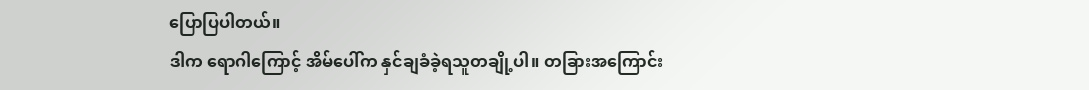ပြောပြပါတယ်။
ဒါက ရောဂါကြောင့် အိမ်ပေါ်က နှင်ချခံခဲ့ရသူတချို့ပါ။ တခြားအကြောင်း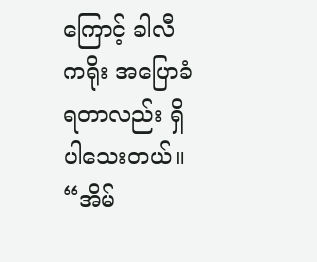ကြောင့် ခါလီကရိုး အပြောခံရတာလည်း ရှိပါသေးတယ်။
“အိမ်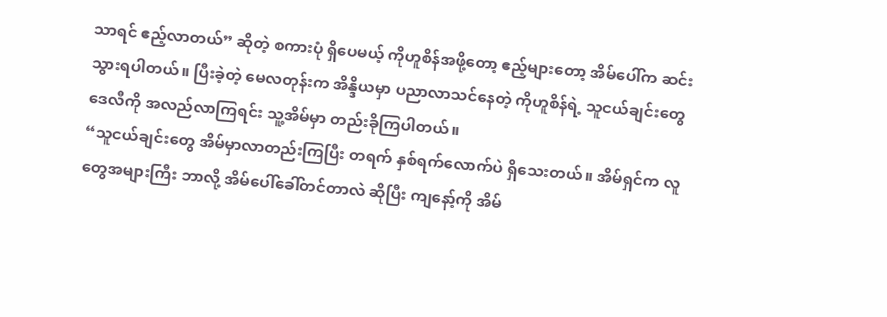သာရင် ဧည့်လာတယ်” ဆိုတဲ့ စကားပုံ ရှိပေမယ့် ကိုဟူစိန်အဖို့တော့ ဧည့်များတော့ အိမ်ပေါ်က ဆင်းသွားရပါတယ်။ ပြီးခဲ့တဲ့ မေလတုန်းက အိန္ဒိယမှာ ပညာလာသင်နေတဲ့ ကိုဟူစိန်ရဲ့ သူငယ်ချင်းတွေ ဒေလီကို အလည်လာကြရင်း သူ့အိမ်မှာ တည်းခိုကြပါတယ်။
“သူငယ်ချင်းတွေ အိမ်မှာလာတည်းကြပြီး တရက် နှစ်ရက်လောက်ပဲ ရှိသေးတယ်။ အိမ်ရှင်က လူတွေအများကြီး ဘာလို့ အိမ်ပေါ်ခေါ်တင်တာလဲ ဆိုပြီး ကျနော့်ကို အိမ်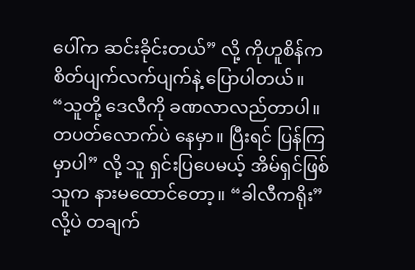ပေါ်က ဆင်းခိုင်းတယ်” လို့ ကိုဟူစိန်က စိတ်ပျက်လက်ပျက်နဲ့ ပြောပါတယ်။
“သူတို့ ဒေလီကို ခဏလာလည်တာပါ။ တပတ်လောက်ပဲ နေမှာ။ ပြီးရင် ပြန်ကြမှာပါ” လို့ သူ ရှင်းပြပေမယ့် အိမ်ရှင်ဖြစ်သူက နားမထောင်တော့။ “ခါလီကရိုး” လို့ပဲ တချက်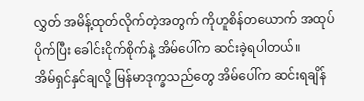လွှတ် အမိန့်ထုတ်လိုက်တဲ့အတွက် ကိုဟူစိန်တယောက် အထုပ်ပိုက်ပြီး ခေါင်းငိုက်စိုက်နဲ့ အိမ်ပေါ်က ဆင်းခဲ့ရပါတယ်။
အိမ်ရှင်နှင်ချလို့ မြန်မာဒုက္ခသည်တွေ အိမ်ပေါ်က ဆင်းရချိန်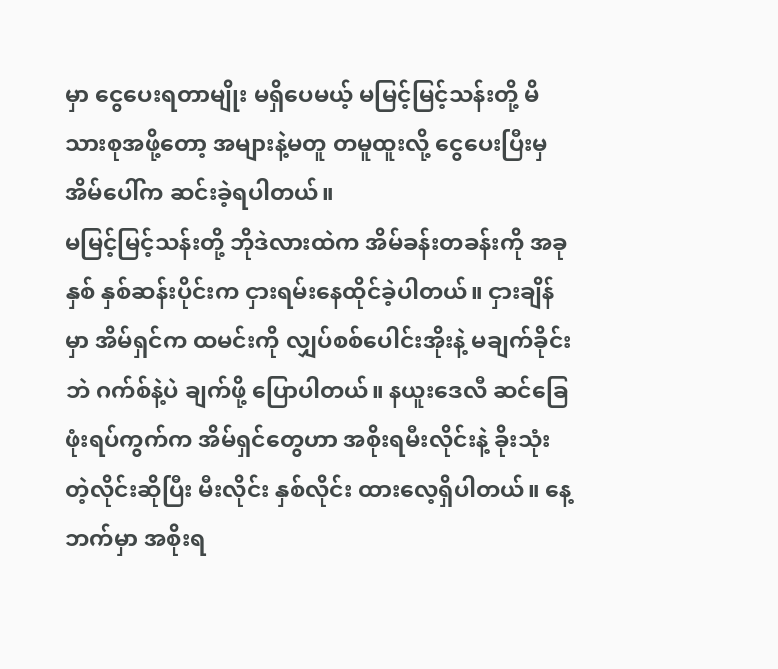မှာ ငွေပေးရတာမျိုး မရှိပေမယ့် မမြင့်မြင့်သန်းတို့ မိသားစုအဖို့တော့ အများနဲ့မတူ တမူထူးလို့ ငွေပေးပြီးမှ အိမ်ပေါ်က ဆင်းခဲ့ရပါတယ်။
မမြင့်မြင့်သန်းတို့ ဘိုဒဲလားထဲက အိမ်ခန်းတခန်းကို အခုနှစ် နှစ်ဆန်းပိုင်းက ငှားရမ်းနေထိုင်ခဲ့ပါတယ်။ ငှားချိန်မှာ အိမ်ရှင်က ထမင်းကို လျှပ်စစ်ပေါင်းအိုးနဲ့ မချက်ခိုင်းဘဲ ဂက်စ်နဲ့ပဲ ချက်ဖို့ ပြောပါတယ်။ နယူးဒေလီ ဆင်ခြေဖုံးရပ်ကွက်က အိမ်ရှင်တွေဟာ အစိုးရမီးလိုင်းနဲ့ ခိုးသုံးတဲ့လိုင်းဆိုပြီး မီးလိုင်း နှစ်လိုင်း ထားလေ့ရှိပါတယ်။ နေ့ဘက်မှာ အစိုးရ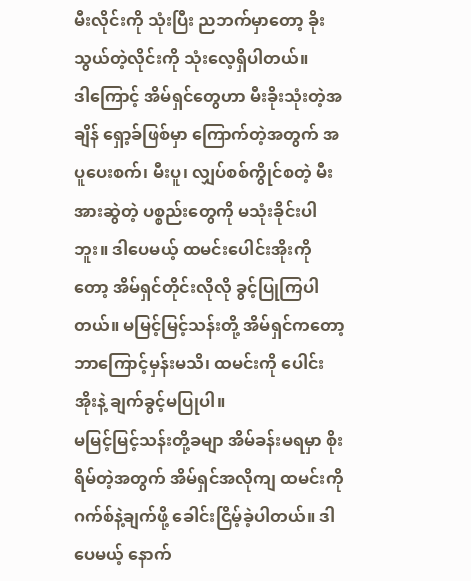မီးလိုင်းကို သုံးပြီး ညဘက်မှာတော့ ခိုးသွယ်တဲ့လိုင်းကို သုံးလေ့ရှိပါတယ်။
ဒါကြောင့် အိမ်ရှင်တွေဟာ မီးခိုးသုံးတဲ့အချိန် ရှော့ခ်ဖြစ်မှာ ကြောက်တဲ့အတွက် အပူပေးစက်၊ မီးပူ၊ လျှပ်စစ်ကွိုင်စတဲ့ မီးအားဆွဲတဲ့ ပစ္စည်းတွေကို မသုံးခိုင်းပါဘူး။ ဒါပေမယ့် ထမင်းပေါင်းအိုးကိုတော့ အိမ်ရှင်တိုင်းလိုလို ခွင့်ပြုကြပါတယ်။ မမြင့်မြင့်သန်းတို့ အိမ်ရှင်ကတော့ ဘာကြောင့်မှန်းမသိ၊ ထမင်းကို ပေါင်းအိုးနဲ့ ချက်ခွင့်မပြုပါ။
မမြင့်မြင့်သန်းတို့ခမျာ အိမ်ခန်းမရမှာ စိုးရိမ်တဲ့အတွက် အိမ်ရှင်အလိုကျ ထမင်းကို ဂက်စ်နဲ့ချက်ဖို့ ခေါင်းငြိမ့်ခဲ့ပါတယ်။ ဒါပေမယ့် နောက်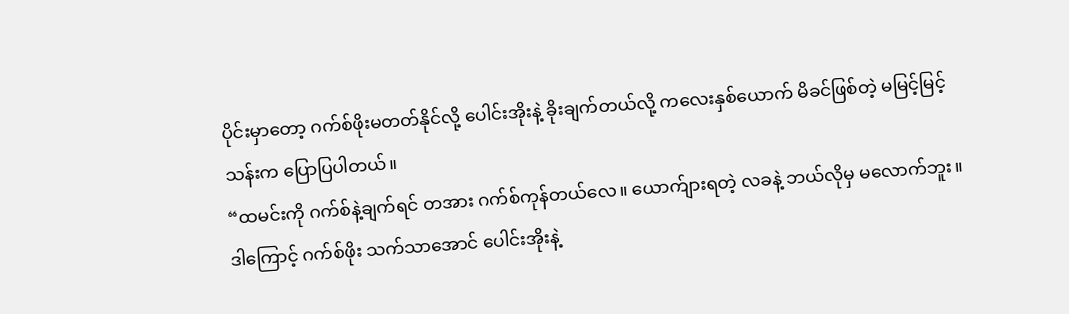ပိုင်းမှာတော့ ဂက်စ်ဖိုးမတတ်နိုင်လို့ ပေါင်းအိုးနဲ့ ခိုးချက်တယ်လို့ ကလေးနှစ်ယောက် မိခင်ဖြစ်တဲ့ မမြင့်မြင့်သန်းက ပြောပြပါတယ်။
“ထမင်းကို ဂက်စ်နဲ့ချက်ရင် တအား ဂက်စ်ကုန်တယ်လေ။ ယောက်ျားရတဲ့ လခနဲ့ ဘယ်လိုမှ မလောက်ဘူး။ ဒါကြောင့် ဂက်စ်ဖိုး သက်သာအောင် ပေါင်းအိုးနဲ့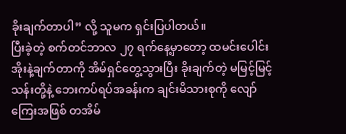ခိုးချက်တာပါ” လို့ သူမက ရှင်းပြပါတယ်။
ပြီးခဲ့တဲ့ စက်တင်ဘာလ ၂၇ ရက်နေ့မှာတော့ ထမင်းပေါင်းအိုးနဲ့ချက်တာကို အိမ်ရှင်တွေ့သွားပြီး ခိုးချက်တဲ့ မမြင့်မြင့်သန်းတို့နဲ့ ဘေးကပ်ရပ်အခန်းက ချင်းမိသားစုကို လျော်ကြေးအဖြစ် တအိမ်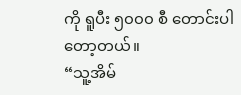ကို ရူပီး ၅၀၀၀ စီ တောင်းပါတော့တယ်။
“သူ့အိမ်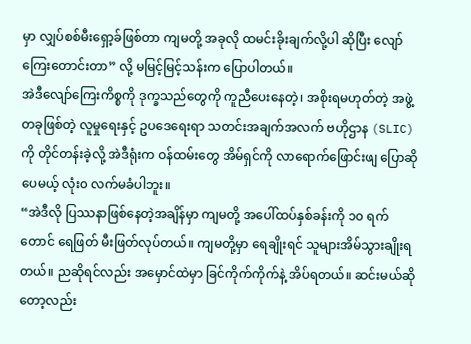မှာ လျှပ်စစ်မီးရှော့ခ်ဖြစ်တာ ကျမတို့ အခုလို ထမင်းခိုးချက်လို့ပါ ဆိုပြီး လျော်ကြေးတောင်းတာ” လို့ မမြင့်မြင့်သန်းက ပြောပါတယ်။
အဲဒီလျော်ကြေးကိစ္စကို ဒုက္ခသည်တွေကို ကူညီပေးနေတဲ့၊ အစိုးရမဟုတ်တဲ့ အဖွဲ့တခုဖြစ်တဲ့ လူမှုရေးနှင့် ဥပဒေရေးရာ သတင်းအချက်အလက် ဗဟိုဌာန (SLIC) ကို တိုင်တန်းခဲ့လို့ အဲဒီရုံးက ဝန်ထမ်းတွေ အိမ်ရှင်ကို လာရောက်ဖြောင်းဖျ ပြောဆိုပေမယ့် လုံး၀ လက်မခံပါဘူး။
“အဲဒီလို ပြဿနာဖြစ်နေတဲ့အချိန်မှာ ကျမတို့ အပေါ်ထပ်နှစ်ခန်းကို ၁၀ ရက်တောင် ရေဖြတ် မီးဖြတ်လုပ်တယ်။ ကျမတို့မှာ ရေချိုးရင် သူများအိမ်သွားချိုးရတယ်။ ညဆိုရင်လည်း အမှောင်ထဲမှာ ခြင်ကိုက်ကိုက်နဲ့ အိပ်ရတယ်။ ဆင်းမယ်ဆိုတော့လည်း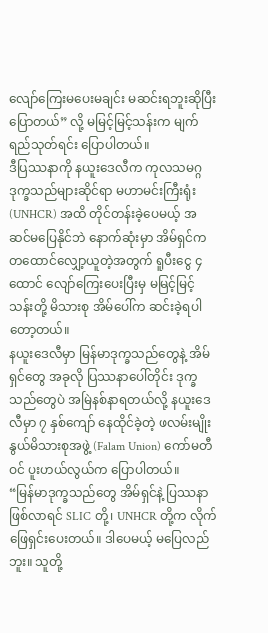လျော်ကြေးမပေးမချင်း မဆင်းရဘူးဆိုပြီး ပြောတယ်” လို့ မမြင့်မြင့်သန်းက မျက်ရည်သုတ်ရင်း ပြောပါတယ်။
ဒီပြဿနာကို နယူးဒေလီက ကုလသမဂ္ဂ ဒုက္ခသည်များဆိုင်ရာ မဟာမင်းကြီးရုံး (UNHCR) အထိ တိုင်တန်းခဲ့ပေမယ့် အဆင်မပြေနိုင်ဘဲ နောက်ဆုံးမှာ အိမ်ရှင်က တထောင်လျှော့ယူတဲ့အတွက် ရူပီးငွေ ၄ ထောင် လျော်ကြေးပေးပြီးမှ မမြင့်မြင့်သန်းတို့ မိသားစု အိမ်ပေါ်က ဆင်းခဲ့ရပါတော့တယ်။
နယူးဒေလီမှာ မြန်မာဒုက္ခသည်တွေနဲ့ အိမ်ရှင်တွေ အခုလို ပြဿနာပေါ်တိုင်း ဒုက္ခသည်တွေပဲ အမြဲနစ်နာရတယ်လို့ နယူးဒေလီမှာ ၇ နှစ်ကျော် နေထိုင်ခဲ့တဲ့ ဖလမ်းမျိုးနွယ်မိသားစုအဖွဲ့ (Falam Union) ကော်မတီဝင် ပူးဟယ်လွယ်က ပြောပါတယ်။
“မြန်မာဒုက္ခသည်တွေ အိမ်ရှင်နဲ့ ပြဿနာဖြစ်လာရင် SLIC တို့၊ UNHCR တို့က လိုက်ဖြေရှင်းပေးတယ်။ ဒါပေမယ့် မပြေလည်ဘူး။ သူတို့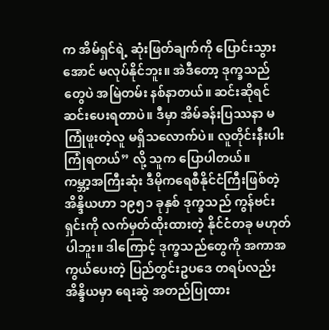က အိမ်ရှင်ရဲ့ ဆုံးဖြတ်ချက်ကို ပြောင်းသွားအောင် မလုပ်နိုင်ဘူး။ အဲဒီတော့ ဒုက္ခသည်တွေပဲ အမြဲတမ်း နစ်နာတယ်။ ဆင်းဆိုရင် ဆင်းပေးရတာပဲ။ ဒီမှာ အိမ်ခန်းပြဿနာ မကြုံဖူးတဲ့လူ မရှိသလောက်ပဲ။ လူတိုင်းနီးပါး ကြုံရတယ်” လို့ သူက ပြောပါတယ်။
ကမ္ဘာ့အကြီးဆုံး ဒီမိုကရေစီနိုင်ငံကြီးဖြစ်တဲ့ အိန္ဒိယဟာ ၁၉၅၁ ခုနှစ် ဒုက္ခသည် ကွန်ဗင်းရှင်းကို လက်မှတ်ထိုးထားတဲ့ နိုင်ငံတခု မဟုတ်ပါဘူး။ ဒါကြောင့် ဒုက္ခသည်တွေကို အကာအကွယ်ပေးတဲ့ ပြည်တွင်းဥပဒေ တရပ်လည်း အိန္ဒိယမှာ ရေးဆွဲ အတည်ပြုထား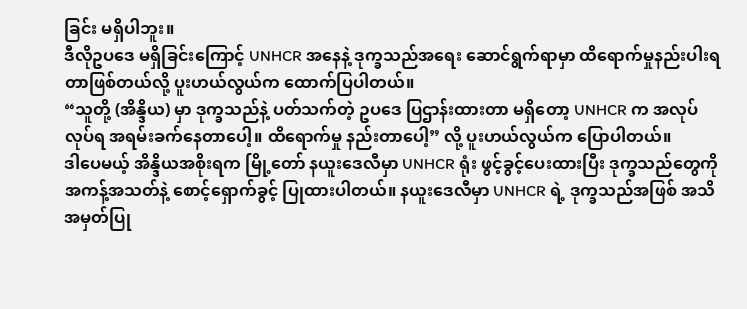ခြင်း မရှိပါဘူး။
ဒီလိုဥပဒေ မရှိခြင်းကြောင့် UNHCR အနေနဲ့ ဒုက္ခသည်အရေး ဆောင်ရွက်ရာမှာ ထိရောက်မှုနည်းပါးရတာဖြစ်တယ်လို့ ပူးဟယ်လွယ်က ထောက်ပြပါတယ်။
“သူတို့ (အိန္ဒိယ) မှာ ဒုက္ခသည်နဲ့ ပတ်သက်တဲ့ ဥပဒေ ပြဌာန်းထားတာ မရှိတော့ UNHCR က အလုပ်လုပ်ရ အရမ်းခက်နေတာပေါ့။ ထိရောက်မှု နည်းတာပေါ့” လို့ ပူးဟယ်လွယ်က ပြောပါတယ်။
ဒါပေမယ့် အိန္ဒိယအစိုးရက မြို့တော် နယူးဒေလီမှာ UNHCR ရုံး ဖွင့်ခွင့်ပေးထားပြီး ဒုက္ခသည်တွေကို အကန့်အသတ်နဲ့ စောင့်ရှောက်ခွင့် ပြုထားပါတယ်။ နယူးဒေလီမှာ UNHCR ရဲ့ ဒုက္ခသည်အဖြစ် အသိအမှတ်ပြု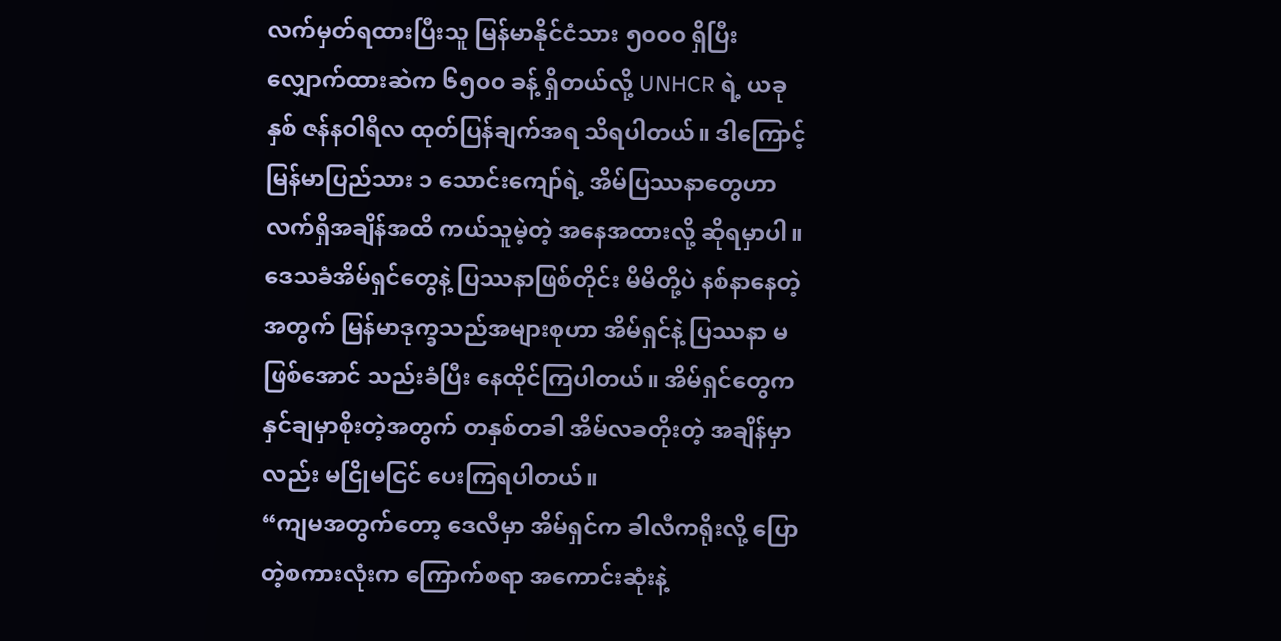လက်မှတ်ရထားပြီးသူ မြန်မာနိုင်ငံသား ၅၀၀၀ ရှိပြီး လျှောက်ထားဆဲက ၆၅၀၀ ခန့် ရှိတယ်လို့ UNHCR ရဲ့ ယခုနှစ် ဇန်နဝါရီလ ထုတ်ပြန်ချက်အရ သိရပါတယ်။ ဒါကြောင့် မြန်မာပြည်သား ၁ သောင်းကျော်ရဲ့ အိမ်ပြဿနာတွေဟာ လက်ရှိအချိန်အထိ ကယ်သူမဲ့တဲ့ အနေအထားလို့ ဆိုရမှာပါ။
ဒေသခံအိမ်ရှင်တွေနဲ့ ပြဿနာဖြစ်တိုင်း မိမိတို့ပဲ နစ်နာနေတဲ့အတွက် မြန်မာဒုက္ခသည်အများစုဟာ အိမ်ရှင်နဲ့ ပြဿနာ မဖြစ်အောင် သည်းခံပြီး နေထိုင်ကြပါတယ်။ အိမ်ရှင်တွေက နှင်ချမှာစိုးတဲ့အတွက် တနှစ်တခါ အိမ်လခတိုးတဲ့ အချိန်မှာလည်း မငြိုမငြင် ပေးကြရပါတယ်။
“ကျမအတွက်တော့ ဒေလီမှာ အိမ်ရှင်က ခါလီကရိုးလို့ ပြောတဲ့စကားလုံးက ကြောက်စရာ အကောင်းဆုံးနဲ့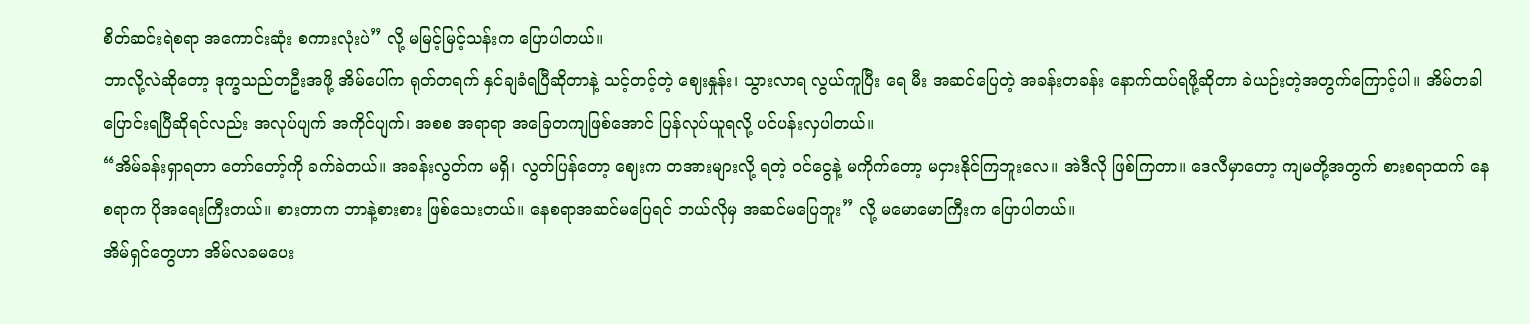စိတ်ဆင်းရဲစရာ အကောင်းဆုံး စကားလုံးပဲ” လို့ မမြင့်မြင့်သန်းက ပြောပါတယ်။
ဘာလို့လဲဆိုတော့ ဒုက္ခသည်တဦးအဖို့ အိမ်ပေါ်က ရုတ်တရက် နှင်ချခံရပြီဆိုတာနဲ့ သင့်တင့်တဲ့ ဈေးနှုန်း၊ သွားလာရ လွယ်ကူပြီး ရေ မီး အဆင်ပြေတဲ့ အခန်းတခန်း နောက်ထပ်ရဖို့ဆိုတာ ခဲယဉ်းတဲ့အတွက်ကြောင့်ပါ။ အိမ်တခါ ပြောင်းရပြီဆိုရင်လည်း အလုပ်ပျက် အကိုင်ပျက်၊ အစစ အရာရာ အခြေတကျဖြစ်အောင် ပြန်လုပ်ယူရလို့ ပင်ပန်းလှပါတယ်။
“အိမ်ခန်းရှာရတာ တော်တော့်ကို ခက်ခဲတယ်။ အခန်းလွတ်က မရှိ၊ လွတ်ပြန်တော့ ဈေးက တအားများလို့ ရတဲ့ ဝင်ငွေနဲ့ မကိုက်တော့ မငှားနိုင်ကြဘူးလေ။ အဲဒီလို ဖြစ်ကြတာ။ ဒေလီမှာတော့ ကျမတို့အတွက် စားစရာထက် နေစရာက ပိုအရေးကြီးတယ်။ စားတာက ဘာနဲ့စားစား ဖြစ်သေးတယ်။ နေစရာအဆင်မပြေရင် ဘယ်လိုမှ အဆင်မပြေဘူး” လို့ မမောမောကြီးက ပြောပါတယ်။
အိမ်ရှင်တွေဟာ အိမ်လခမပေး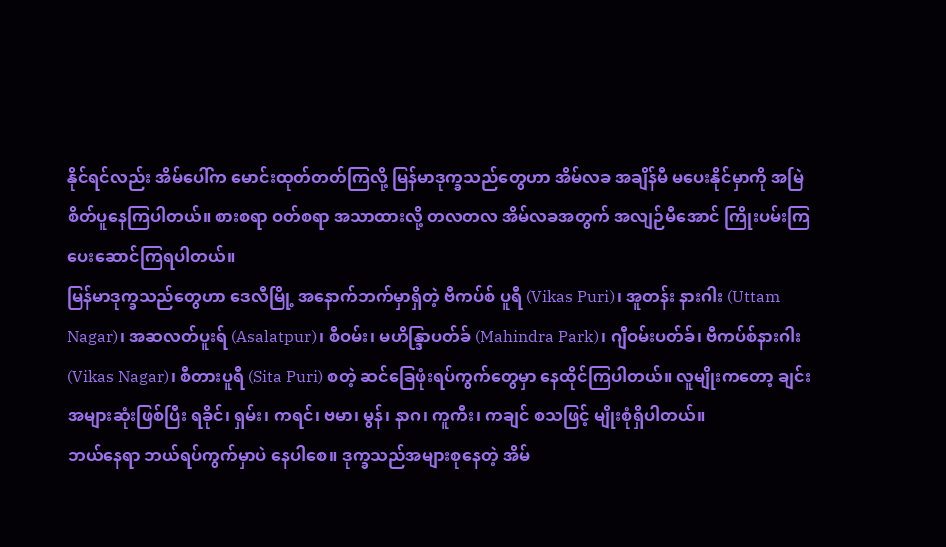နိုင်ရင်လည်း အိမ်ပေါ်က မောင်းထုတ်တတ်ကြလို့ မြန်မာဒုက္ခသည်တွေဟာ အိမ်လခ အချိန်မီ မပေးနိုင်မှာကို အမြဲ စိတ်ပူနေကြပါတယ်။ စားစရာ ဝတ်စရာ အသာထားလို့ တလတလ အိမ်လခအတွက် အလျဉ်မီအောင် ကြိုးပမ်းကြ ပေးဆောင်ကြရပါတယ်။
မြန်မာဒုက္ခသည်တွေဟာ ဒေလီမြို့ အနောက်ဘက်မှာရှိတဲ့ ဗီကပ်စ် ပူရီ (Vikas Puri)၊ အူတန်း နားဂါး (Uttam Nagar)၊ အဆလတ်ပူးရ် (Asalatpur)၊ စီဝမ်း၊ မဟိန္ဒြာပတ်ခ် (Mahindra Park)၊ ဂျီဝမ်းပတ်ခ်၊ ဗီကပ်စ်နားဂါး (Vikas Nagar)၊ စီတားပူရီ (Sita Puri) စတဲ့ ဆင်ခြေဖုံးရပ်ကွက်တွေမှာ နေထိုင်ကြပါတယ်။ လူမျိုးကတော့ ချင်းအများဆုံးဖြစ်ပြီး ရခိုင်၊ ရှမ်း၊ ကရင်၊ ဗမာ၊ မွန်၊ နာဂ၊ ကူကီး၊ ကချင် စသဖြင့် မျိုးစုံရှိပါတယ်။
ဘယ်နေရာ ဘယ်ရပ်ကွက်မှာပဲ နေပါစေ။ ဒုက္ခသည်အများစုနေတဲ့ အိမ်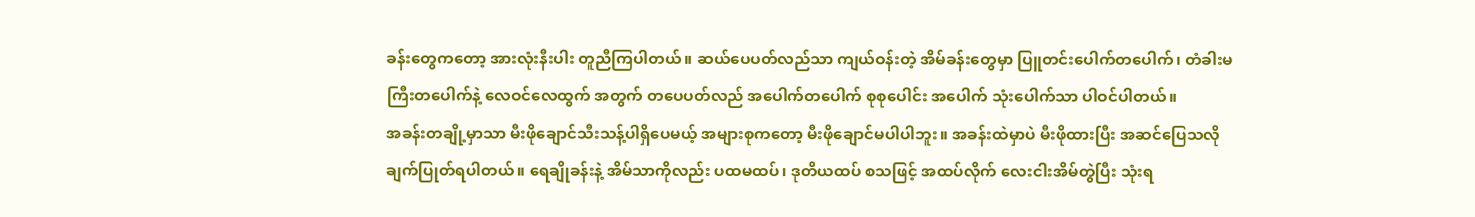ခန်းတွေကတော့ အားလုံးနီးပါး တူညီကြပါတယ်။ ဆယ်ပေပတ်လည်သာ ကျယ်ဝန်းတဲ့ အိမ်ခန်းတွေမှာ ပြူတင်းပေါက်တပေါက်၊ တံခါးမကြီးတပေါက်နဲ့ လေဝင်လေထွက် အတွက် တပေပတ်လည် အပေါက်တပေါက် စုစုပေါင်း အပေါက် သုံးပေါက်သာ ပါဝင်ပါတယ်။
အခန်းတချို့မှာသာ မီးဖိုချောင်သီးသန့်ပါရှိပေမယ့် အများစုကတော့ မီးဖိုချောင်မပါပါဘူး။ အခန်းထဲမှာပဲ မီးဖိုထားပြီး အဆင်ပြေသလို ချက်ပြုတ်ရပါတယ်။ ရေချိုခန်းနဲ့ အိမ်သာကိုလည်း ပထမထပ်၊ ဒုတိယထပ် စသဖြင့် အထပ်လိုက် လေးငါးအိမ်တွဲပြီး သုံးရ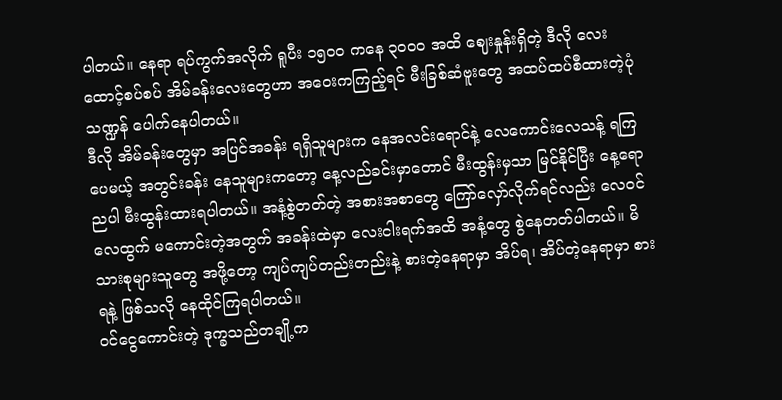ပါတယ်။ နေရာ ရပ်ကွက်အလိုက် ရူပီး ၁၅၀၀ ကနေ ၃၀၀၀ အထိ ဈေးနှုန်းရှိတဲ့ ဒီလို လေးထောင့်စပ်စပ် အိမ်ခန်းလေးတွေဟာ အဝေးကကြည့်ရင် မီးခြစ်ဆံဗူးတွေ အထပ်ထပ်စီထားတဲ့ပုံသဏ္ဍန် ပေါက်နေပါတယ်။
ဒီလို အိမ်ခန်းတွေမှာ အပြင်အခန်း ရရှိသူများက နေအလင်းရောင်နဲ့ လေကောင်းလေသန့် ရကြပေမယ့် အတွင်းခန်း နေသူများကတော့ နေ့လည်ခင်းမှာတောင် မီးထွန်းမှသာ မြင်နိုင်ပြီး နေ့ရောညပါ မီးထွန်းထားရပါတယ်။ အနံ့စွဲတတ်တဲ့ အစားအစာတွေ ကြော်လှော်လိုက်ရင်လည်း လေဝင်လေထွက် မကောင်းတဲ့အတွက် အခန်းထဲမှာ လေးငါးရက်အထိ အနံ့တွေ စွဲနေတတ်ပါတယ်။ မိသားစုများသူတွေ အဖို့တော့ ကျပ်ကျပ်တည်းတည်းနဲ့ စားတဲ့နေရာမှာ အိပ်ရ၊ အိပ်တဲ့နေရာမှာ စားရနဲ့ ဖြစ်သလို နေထိုင်ကြရပါတယ်။
ဝင်ငွေကောင်းတဲ့ ဒုက္ခသည်တချို့က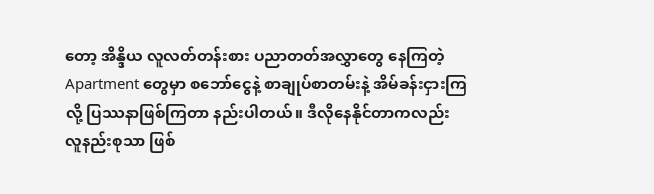တော့ အိန္ဒိယ လူလတ်တန်းစား ပညာတတ်အလွှာတွေ နေကြတဲ့ Apartment တွေမှာ စဘော်ငွေနဲ့ စာချုပ်စာတမ်းနဲ့ အိမ်ခန်းငှားကြလို့ ပြဿနာဖြစ်ကြတာ နည်းပါတယ်။ ဒီလိုနေနိုင်တာကလည်း လူနည်းစုသာ ဖြစ်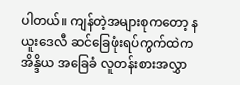ပါတယ်။ ကျန်တဲ့အများစုကတော့ နယူးဒေလီ ဆင်ခြေဖုံးရပ်ကွက်ထဲက အိန္ဒိယ အခြေခံ လူတန်းစားအလွှာ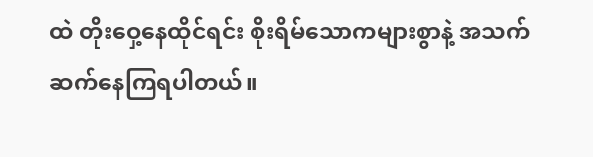ထဲ တိုးဝှေ့နေထိုင်ရင်း စိုးရိမ်သောကများစွာနဲ့ အသက်ဆက်နေကြရပါတယ်။